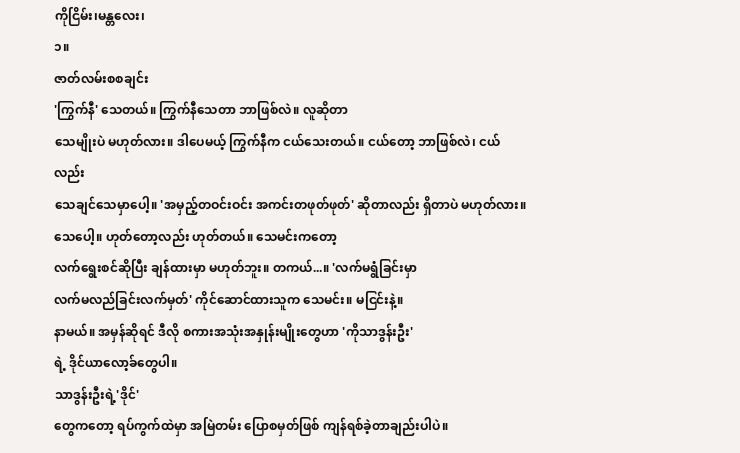ကိုငြိမ်း၊မန္တလေး၊
၁။
ဇာတ်လမ်းစစချင်း
'ကြွက်နီ' သေတယ်။ ကြွက်နီသေတာ ဘာဖြစ်လဲ။ လူဆိုတာ
သေမျိုးပဲ မဟုတ်လား။ ဒါပေမယ့် ကြွက်နီက ငယ်သေးတယ်။ ငယ်တော့ ဘာဖြစ်လဲ၊ ငယ်လည်း
သေချင်သေမှာပေါ့။ 'အမှည့်တဝင်းဝင်း အကင်းတဖုတ်ဖုတ်' ဆိုတာလည်း ရှိတာပဲ မဟုတ်လား။ သေပေါ့။ ဟုတ်တော့လည်း ဟုတ်တယ်။ သေမင်းကတော့
လက်ရွေးစင်ဆိုပြီး ချန်ထားမှာ မဟုတ်ဘူး။ တကယ်...။ 'လက်မရွံခြင်းမှာ
လက်မလည်ခြင်းလက်မှတ်' ကိုင်ဆောင်ထားသူက သေမင်း။ မငြင်းနဲ့။
နာမယ်။ အမှန်ဆိုရင် ဒီလို စကားအသုံးအနှုန်းမျိုးတွေဟာ 'ကိုသာဒွန်းဦး'
ရဲ့ ဒိုင်ယာလော့ခ်တွေပါ။
သာဒွန်းဦးရဲ့'ဒိုင်'
တွေကတော့ ရပ်ကွက်ထဲမှာ အမြဲတမ်း ပြောစမှတ်ဖြစ် ကျန်ရစ်ခဲ့တာချည်းပါပဲ။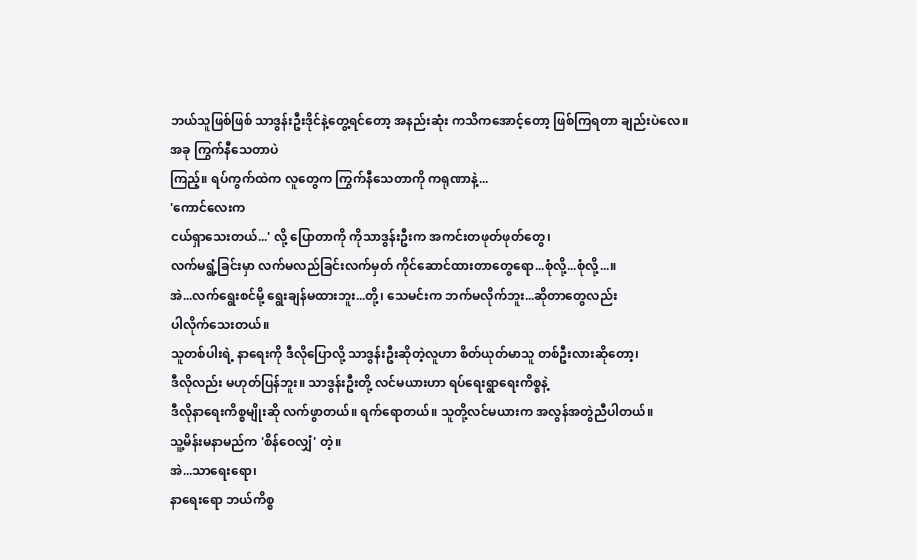ဘယ်သူဖြစ်ဖြစ် သာဒွန်းဦးဒိုင်နဲ့တွေ့ရင်တော့ အနည်းဆုံး ကသိကအောင့်တော့ ဖြစ်ကြရတာ ချည်းပဲလေ။
အခု ကြွက်နီသေတာပဲ
ကြည့်။ ရပ်ကွက်ထဲက လူတွေက ကြွက်နီသေတာကို ကရုဏာနဲ့...
'ကောင်လေးက
ငယ်ရှာသေးတယ်...' လို့ ပြောတာကို ကိုသာဒွန်းဦးက အကင်းတဖုတ်ဖုတ်တွေ၊
လက်မရွံ့ခြင်းမှာ လက်မလည်ခြင်းလက်မှတ် ကိုင်ဆောင်ထားတာတွေရော...စုံလို့...စုံလို့...။
အဲ...လက်ရွေးစင်မို့ ရွေးချန်မထားဘူး...တို့၊ သေမင်းက ဘက်မလိုက်ဘူး...ဆိုတာတွေလည်း
ပါလိုက်သေးတယ်။
သူတစ်ပါးရဲ့ နာရေးကို ဒီလိုပြောလို့ သာဒွန်းဦးဆိုတဲ့လူဟာ စိတ်ယုတ်မာသူ တစ်ဦးလားဆိုတော့၊
ဒီလိုလည်း မဟုတ်ပြန်ဘူး။ သာဒွန်းဦးတို့ လင်မယားဟာ ရပ်ရေးရွာရေးကိစ္စနဲ့
ဒီလိုနာရေးကိစ္စမျိုးဆို လက်ဖွာတယ်။ ရက်ရောတယ်။ သူတို့လင်မယားက အလွန်အတွဲညီပါတယ်။
သူ့မိန်းမနာမည်က 'စိန်ဝေလျှံ' တဲ့။
အဲ...သာရေးရော၊
နာရေးရော ဘယ်ကိစ္စ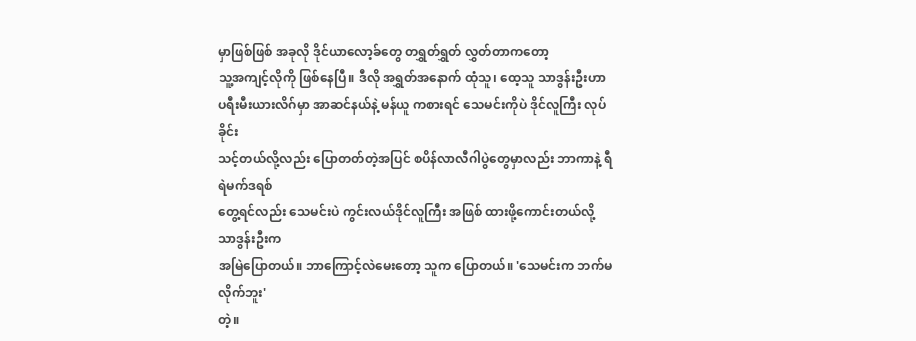မှာဖြစ်ဖြစ် အခုလို ဒိုင်ယာလော့ခ်တွေ တရွှတ်ရွှတ် လွှတ်တာကတော့
သူ့အကျင့်လိုကို ဖြစ်နေပြီ။ ဒီလို အရွှတ်အနောက် ထုံသူ၊ ထေ့သူ သာဒွန်းဦးဟာ
ပရီးမီးယားလိဂ်မှာ အာဆင်နယ်နဲ့ မန်ယူ ကစားရင် သေမင်းကိုပဲ ဒိုင်လူကြီး လုပ်ခိုင်း
သင့်တယ်လို့လည်း ပြောတတ်တဲ့အပြင် စပိန်လာလီဂါပွဲတွေမှာလည်း ဘာကာနဲ့ ရီရဲမက်ဒရစ်
တွေ့ရင်လည်း သေမင်းပဲ ကွင်းလယ်ဒိုင်လူကြီး အဖြစ် ထားဖို့ကောင်းတယ်လို့ သာဒွန်းဦးက
အမြဲပြောတယ်။ ဘာကြောင့်လဲမေးတော့ သူက ပြောတယ်။ 'သေမင်းက ဘက်မလိုက်ဘူး'
တဲ့။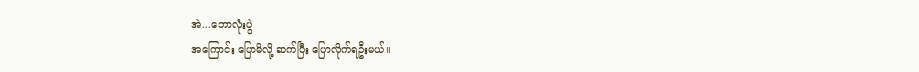အဲ...ဘောလုံးပွဲ
အကြောင်း ပြောမိလို့ ဆက်ပြီး ပြောလိုက်ရဦးမယ်။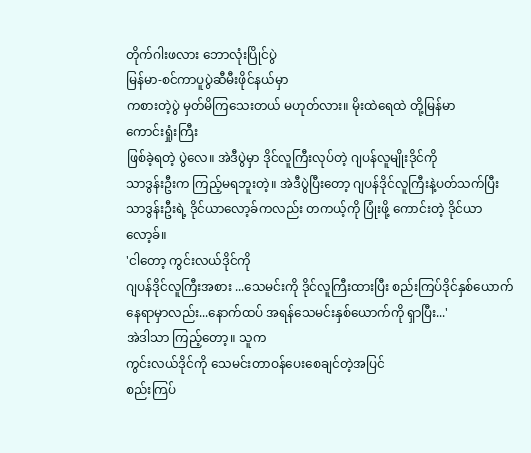တိုက်ဂါးဖလား ဘောလုံးပြိုင်ပွဲ
မြန်မာ-စင်ကာပူပွဲဆီမီးဖိုင်နယ်မှာ
ကစားတဲ့ပွဲ မှတ်မိကြသေးတယ် မဟုတ်လား။ မိုးထဲရေထဲ တို့မြန်မာ
ကောင်းရှုံးကြီး
ဖြစ်ခဲ့ရတဲ့ ပွဲလေ။ အဲဒီပွဲမှာ ဒိုင်လူကြီးလုပ်တဲ့ ဂျပန်လူမျိုးဒိုင်ကို
သာဒွန်းဦးက ကြည့်မရဘူးတဲ့။ အဲဒီပွဲပြီးတော့ ဂျပန်ဒိုင်လူကြီးနဲ့ပတ်သက်ပြီး
သာဒွန်းဦးရဲ့ ဒိုင်ယာလော့ခ်ကလည်း တကယ့်ကို ပြုံးဖို့ ကောင်းတဲ့ ဒိုင်ယာလော့ခ်။
'ငါတော့ ကွင်းလယ်ဒိုင်ကို
ဂျပန်ဒိုင်လူကြီးအစား ...သေမင်းကို ဒိုင်လူကြီးထားပြီး စည်းကြပ်ဒိုင်နှစ်ယောက်
နေရာမှာလည်း...နောက်ထပ် အရန်သေမင်းနှစ်ယောက်ကို ရှာပြီး...'
အဲဒါသာ ကြည့်တော့။ သူက
ကွင်းလယ်ဒိုင်ကို သေမင်းတာဝန်ပေးစေချင်တဲ့အပြင်
စည်းကြပ်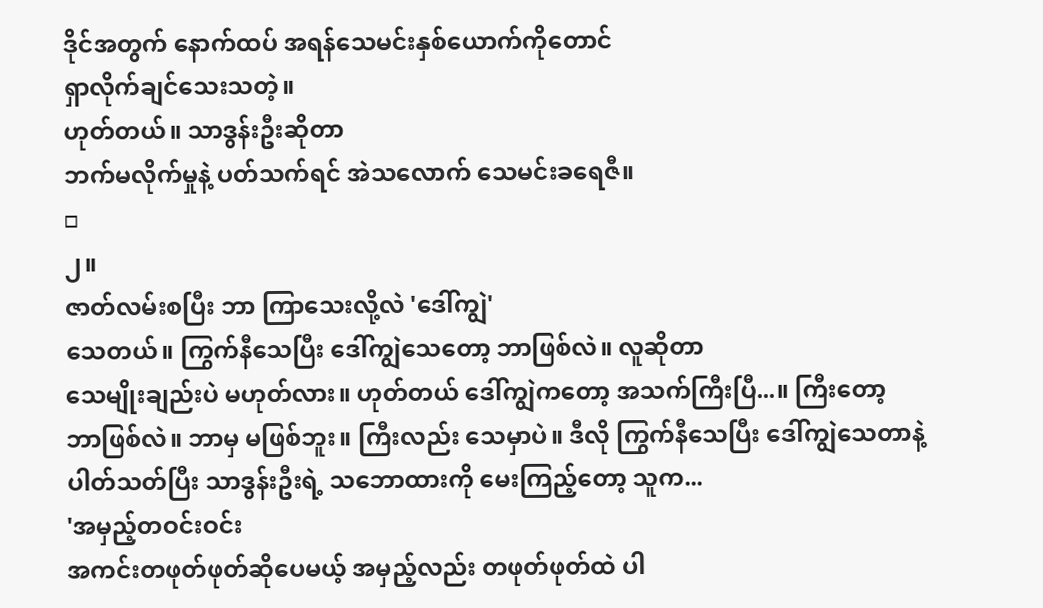ဒိုင်အတွက် နောက်ထပ် အရန်သေမင်းနှစ်ယောက်ကိုတောင်
ရှာလိုက်ချင်သေးသတဲ့။
ဟုတ်တယ်။ သာဒွန်းဦးဆိုတာ
ဘက်မလိုက်မှုနဲ့ ပတ်သက်ရင် အဲသလောက် သေမင်းခရေဇီ။
□
၂။
ဇာတ်လမ်းစပြီး ဘာ ကြာသေးလို့လဲ 'ဒေါ်ကျွဲ'
သေတယ်။ ကြွက်နီသေပြီး ဒေါ်ကျွဲသေတော့ ဘာဖြစ်လဲ။ လူဆိုတာ
သေမျိုးချည်းပဲ မဟုတ်လား။ ဟုတ်တယ် ဒေါ်ကျွဲကတော့ အသက်ကြီးပြီ...။ ကြီးတော့
ဘာဖြစ်လဲ။ ဘာမှ မဖြစ်ဘူး။ ကြီးလည်း သေမှာပဲ။ ဒီလို ကြွက်နီသေပြီး ဒေါ်ကျွဲသေတာနဲ့
ပါတ်သတ်ပြီး သာဒွန်းဦးရဲ့ သဘောထားကို မေးကြည့်တော့ သူက...
'အမှည့်တဝင်းဝင်း
အကင်းတဖုတ်ဖုတ်ဆိုပေမယ့် အမှည့်လည်း တဖုတ်ဖုတ်ထဲ ပါ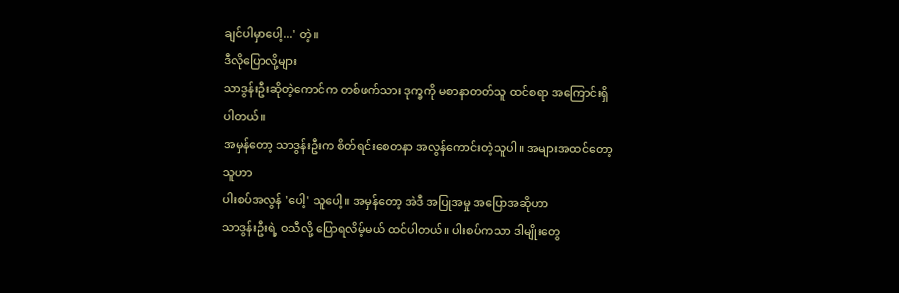ချင်ပါမှာပေါ့...' တဲ့။
ဒီလိုပြောလို့များ
သာဒွန်းဦးဆိုတဲ့ကောင်က တစ်ဖက်သား ဒုက္ခကို မစာနာတတ်သူ ထင်စရာ အကြောင်းရှိပါတယ်။
အမှန်တော့ သာဒွန်းဦးက စိတ်ရင်းစေတနာ အလွန်ကောင်းတဲ့သူပါ။ အများအထင်တော့ သူဟာ
ပါးစပ်အလွန် 'ပေါ့' သူပေါ့။ အမှန်တော့ အဲဒီ အပြုအမှု အပြောအဆိုဟာ
သာဒွန်းဦးရဲ့ ဝသီလို့ ပြောရလိမ့်မယ် ထင်ပါတယ်။ ပါးစပ်ကသာ ဒါမျိုးတွေ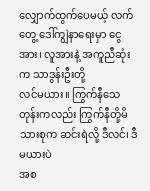လျှောက်ထွက်ပေမယ့် လက်တွေ့ ဒေါ်ကျွဲနာရေးမှာ ငွေအား၊ လူအားနဲ့ အကူညီဆုံးက သာဒွန်းဦးတို့
လင်မယား။ ကြွက်နီသေတုန်းကလည်း ကြွက်နီတို့မိသားစုက ဆင်းရဲလို့ ဒီလင်၊ ဒီမယားပဲ
အစ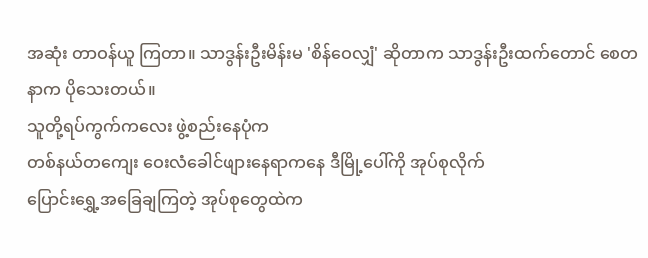အဆုံး တာဝန်ယူ ကြတာ။ သာဒွန်းဦးမိန်းမ 'စိန်ဝေလျှံ' ဆိုတာက သာဒွန်းဦးထက်တောင် စေတနာက ပိုသေးတယ်။
သူတို့ရပ်ကွက်ကလေး ဖွဲ့စည်းနေပုံက
တစ်နယ်တကျေး ဝေးလံခေါင်ဖျားနေရာကနေ ဒီမြို့ပေါ်ကို အုပ်စုလိုက်
ပြောင်းရွှေ့အခြေချကြတဲ့ အုပ်စုတွေထဲက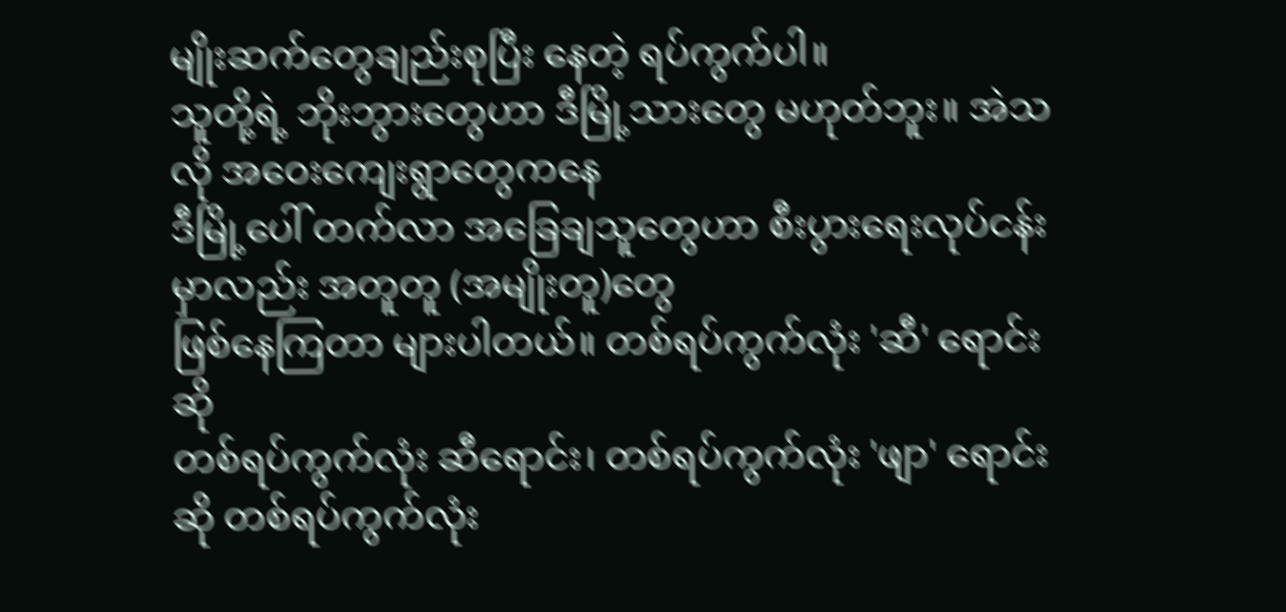မျိုးဆက်တွေချည်းစုပြီး နေတဲ့ ရပ်ကွက်ပါ။
သူတို့ရဲ့ ဘိုးဘွားတွေဟာ ဒီမြို့သားတွေ မဟုတ်ဘူး။ အဲသလို အဝေးကျေးရွာတွေကနေ
ဒီမြို့ပေါ် တက်လာ အခြေချသူတွေဟာ စီးပွားရေးလုပ်ငန်းမှာလည်း အတူတူ (အမျိုးတူ)တွေ
ဖြစ်နေကြတာ များပါတယ်။ တစ်ရပ်ကွက်လုံး 'ဆီ' ရောင်းဆို
တစ်ရပ်ကွက်လုံး ဆီရောင်း၊ တစ်ရပ်ကွက်လုံး 'ဖျာ' ရောင်းဆို တစ်ရပ်ကွက်လုံး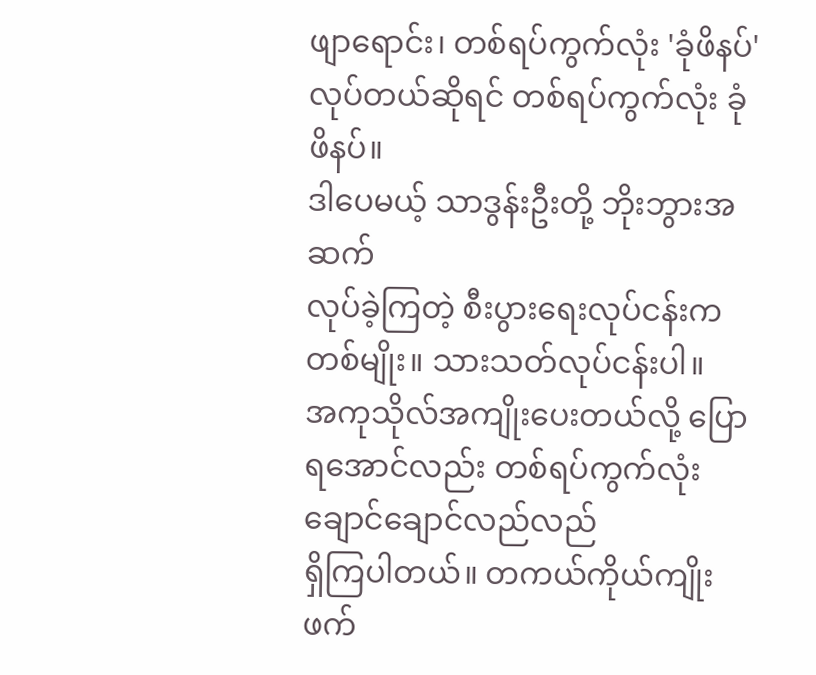ဖျာရောင်း၊ တစ်ရပ်ကွက်လုံး 'ခုံဖိနပ်' လုပ်တယ်ဆိုရင် တစ်ရပ်ကွက်လုံး ခုံဖိနပ်။
ဒါပေမယ့် သာဒွန်းဦးတို့ ဘိုးဘွားအဆက်
လုပ်ခဲ့ကြတဲ့ စီးပွားရေးလုပ်ငန်းက တစ်မျိုး။ သားသတ်လုပ်ငန်းပါ။
အကုသိုလ်အကျိုးပေးတယ်လို့ ပြောရအောင်လည်း တစ်ရပ်ကွက်လုံး ချောင်ချောင်လည်လည်
ရှိကြပါတယ်။ တကယ်ကိုယ်ကျိုး ဖက်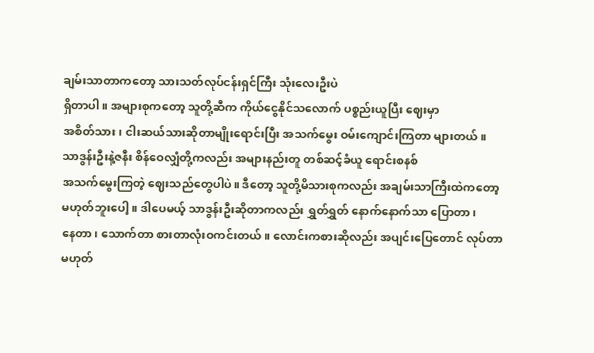ချမ်းသာတာကတော့ သားသတ်လုပ်ငန်းရှင်ကြီး သုံးလေးဦးပဲ
ရှိတာပါ။ အများစုကတော့ သူတို့ဆီက ကိုယ်ငွေနိုင်သလောက် ပစ္စည်းယူပြီး ဈေးမှာ
အစိတ်သား၊ ငါးဆယ်သားဆိုတာမျိုးရောင်းပြီး အသက်မွေး ဝမ်းကျောင်းကြတာ များတယ်။
သာဒွန်းဦးနဲ့ဇနီး စိန်ဝေလျှံတို့ကလည်း အများနည်းတူ တစ်ဆင့်ခံယူ ရောင်းစနစ်
အသက်မွေးကြတဲ့ ဈေးသည်တွေပါပဲ။ ဒီတော့ သူတို့မိသားစုကလည်း အချမ်းသာကြီးထဲကတော့
မဟုတ်ဘူးပေါ့။ ဒါပေမယ့် သာဒွန်းဦးဆိုတာကလည်း ရွှတ်ရွှတ် နောက်နောက်သာ ပြောတာ၊
နေတာ၊ သောက်တာ စားတာလုံးဝကင်းတယ်။ လောင်းကစားဆိုလည်း အပျင်းပြေတောင် လုပ်တာ
မဟုတ်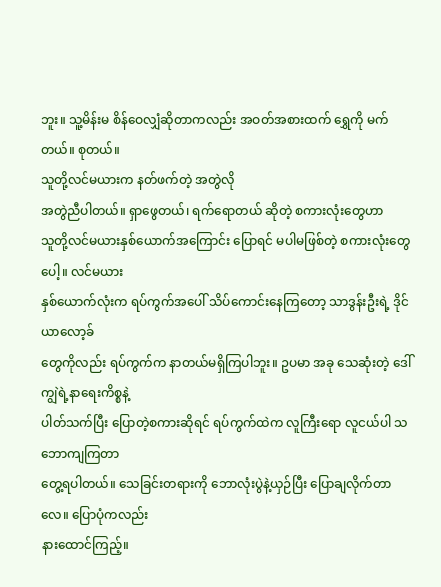ဘူး။ သူ့မိန်းမ စိန်ဝေလျှံဆိုတာကလည်း အဝတ်အစားထက် ရွှေကို မက်တယ်။ စုတယ်။
သူတို့လင်မယားက နတ်ဖက်တဲ့ အတွဲလို
အတွဲညီပါတယ်။ ရှာဖွေတယ်၊ ရက်ရောတယ် ဆိုတဲ့ စကားလုံးတွေဟာ
သူတို့လင်မယားနှစ်ယောက်အကြောင်း ပြောရင် မပါမဖြစ်တဲ့ စကားလုံးတွေပေါ့။ လင်မယား
နှစ်ယောက်လုံးက ရပ်ကွက်အပေါ် သိပ်ကောင်းနေကြတော့ သာဒွန်းဦးရဲ့ ဒိုင်ယာလော့ခ်
တွေကိုလည်း ရပ်ကွက်က နာတယ်မရှိကြပါဘူး။ ဥပမာ အခု သေဆုံးတဲ့ ဒေါ်ကျွဲရဲ့နာရေးကိစ္စနဲ့
ပါတ်သက်ပြီး ပြောတဲ့စကားဆိုရင် ရပ်ကွက်ထဲက လူကြီးရော လူငယ်ပါ သဘောကျကြတာ
တွေ့ရပါတယ်။ သေခြင်းတရားကို ဘောလုံးပွဲနဲ့ယှဉ်ပြီး ပြောချလိုက်တာလေ။ ပြောပုံကလည်း
နားထောင်ကြည့်။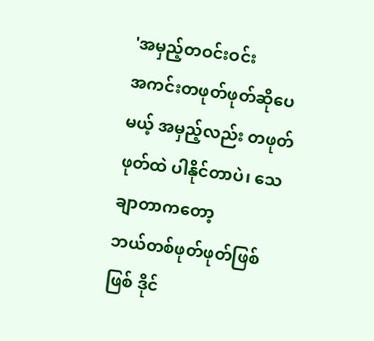'အမှည့်တဝင်းဝင်း
အကင်းတဖုတ်ဖုတ်ဆိုပေမယ့် အမှည့်လည်း တဖုတ်ဖုတ်ထဲ ပါနိုင်တာပဲ၊ သေချာတာကတော့
ဘယ်တစ်ဖုတ်ဖုတ်ဖြစ်ဖြစ် ဒိုင်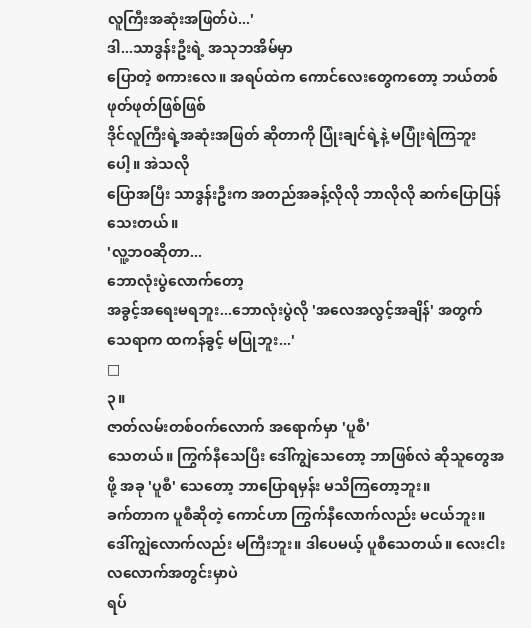လူကြီးအဆုံးအဖြတ်ပဲ...'
ဒါ...သာဒွန်းဦးရဲ့ အသုဘအိမ်မှာ
ပြောတဲ့ စကားလေ။ အရပ်ထဲက ကောင်လေးတွေကတော့ ဘယ်တစ်ဖုတ်ဖုတ်ဖြစ်ဖြစ်
ဒိုင်လူကြီးရဲ့အဆုံးအဖြတ် ဆိုတာကို ပြုံးချင်ရဲ့နဲ့ မပြုံးရဲကြဘူးပေါ့။ အဲသလို
ပြောအပြီး သာဒွန်းဦးက အတည်အခန့်လိုလို ဘာလိုလို ဆက်ပြောပြန်သေးတယ်။
'လူ့ဘဝဆိုတာ...
ဘောလုံးပွဲလောက်တော့
အခွင့်အရေးမရဘူး...ဘောလုံးပွဲလို 'အလေအလွင့်အချိန်' အတွက် သေရာက ထကန်ခွင့် မပြုဘူး...'
□
၃။
ဇာတ်လမ်းတစ်ဝက်လောက် အရောက်မှာ 'ပူစီ'
သေတယ်။ ကြွက်နီသေပြီး ဒေါ်ကျွဲသေတော့ ဘာဖြစ်လဲ ဆိုသူတွေအဖို့ အခု 'ပူစီ' သေတော့ ဘာပြောရမှန်း မသိကြတော့ဘူး။
ခက်တာက ပူစီဆိုတဲ့ ကောင်ဟာ ကြွက်နီလောက်လည်း မငယ်ဘူး။
ဒေါ်ကျွဲလောက်လည်း မကြီးဘူး။ ဒါပေမယ့် ပူစီသေတယ်။ လေးငါးလလောက်အတွင်းမှာပဲ
ရပ်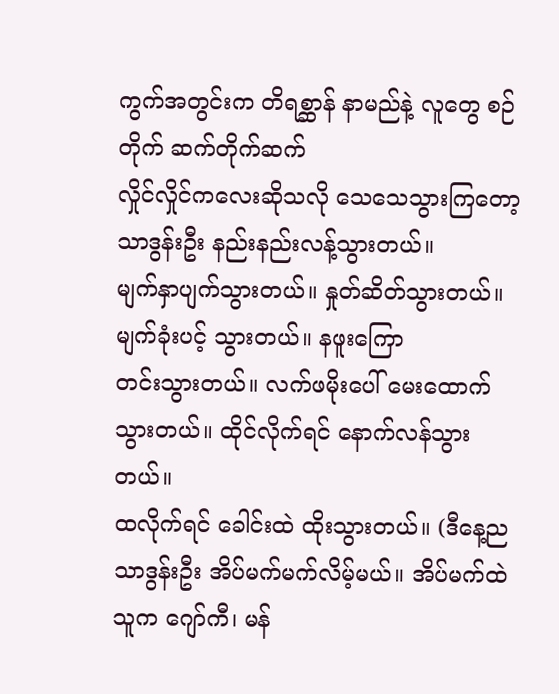ကွက်အတွင်းက တိရစ္ဆာန် နာမည်နဲ့ လူတွေ စဉ်တိုက် ဆက်တိုက်ဆက်
လှိုင်လှိုင်ကလေးဆိုသလို သေသေသွားကြတော့ သာဒွန်းဦး နည်းနည်းလန့်သွားတယ်။
မျက်နှာပျက်သွားတယ်။ နှုတ်ဆိတ်သွားတယ်။ မျက်ခုံးပင့် သွားတယ်။ နဖူးကြော
တင်းသွားတယ်။ လက်ဖမိုးပေါ် မေးထောက်သွားတယ်။ ထိုင်လိုက်ရင် နောက်လန်သွား တယ်။
ထလိုက်ရင် ခေါင်းထဲ ထိုးသွားတယ်။ (ဒီနေ့ည သာဒွန်းဦး အိပ်မက်မက်လိမ့်မယ်။ အိပ်မက်ထဲ
သူက ဂျော်ကီ၊ မန်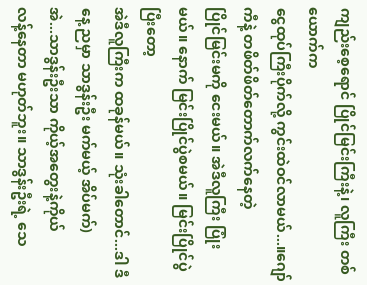ကျည်းစေ့ရောင် ပြိုင်မြင်းကြီးနဲ့၊ လူကြီး တစ်ယောက်က
ငွေထုပ်ကြီးပိုက်လို့ ကွင်းထဲဝင်လာမယ်...။ဂျော်ကီနဲ့ တဖိတ်ဖိတ်တောက်လက်နေတဲ့
ပြိုင်မြင်းမကို ငေးမယ်။ အဲဒီလူကြီး ပြုံးမယ်။ နောက် မြင်းပြိုင်ပွဲစမယ်။ မြင်းပြိုင်ပွဲပြီးတော့
အဲဒီလူကြီးက ထခုန်မယ်။ သုံးခါတောင်...ဒါ ဒီနေ့ ညမှာ သာဒွန်းဦး မက်မယ့် အိပ်မက်)
အဲ...သာဒွန်းဦးသာ ကိုယ့်အတွေးနဲ့ကိုယ်
လန့်နေတာ မဟုတ်ဘူး။ သာဒွန်းဦးရဲ့ သေ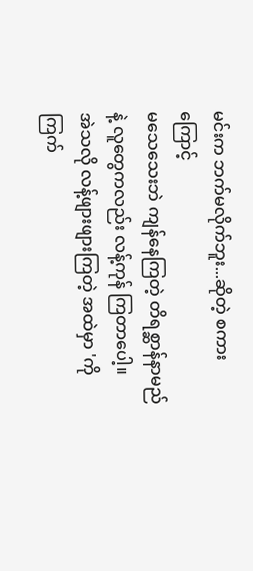မင်းက ဘက်မလိုက်ဘူး...ဆိုတဲ့ စကားကြောင့်
မသေသေးဘဲ ကျန်နေကြတဲ့ တိရစ္ဆာန်နာမည်နဲ့ လူတွေကလည်း လန့်ကုန် ကြတာပေါ့။
အဲသလို လန့်ဖျားဖျားကြတဲ့ အထဲမှာ 'ကိုကြက်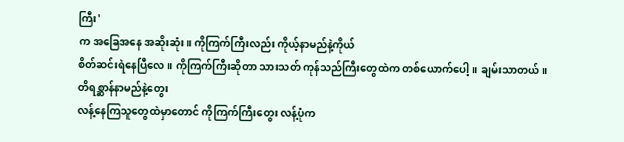ကြီး'
က အခြေအနေ အဆိုးဆုံး။ ကိုကြက်ကြီးလည်း ကိုယ့်နာမည်နဲ့ကိုယ်
စိတ်ဆင်းရဲနေပြီလေ။ ကိုကြက်ကြီးဆိုတာ သားသတ် ကုန်သည်ကြီးတွေထဲက တစ်ယောက်ပေါ့။ ချမ်းသာတယ်။
တိရစ္ဆာန်နာမည်နဲ့တွေး
လန့်နေကြသူတွေထဲမှာတောင် ကိုကြက်ကြီးတွေး လန့်ပုံက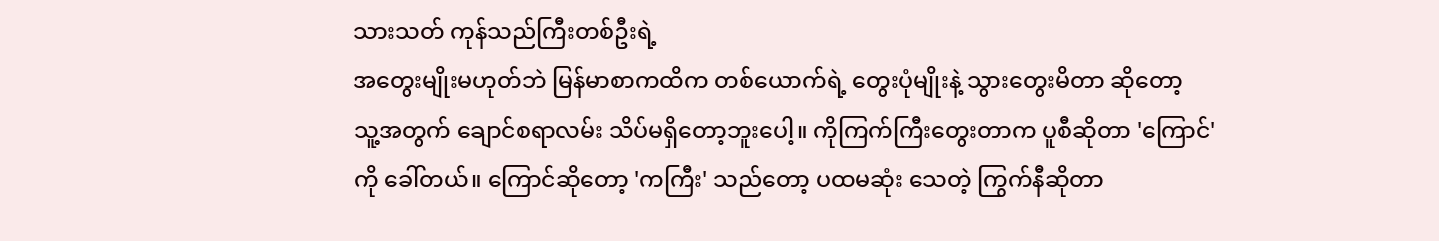သားသတ် ကုန်သည်ကြီးတစ်ဦးရဲ့
အတွေးမျိုးမဟုတ်ဘဲ မြန်မာစာကထိက တစ်ယောက်ရဲ့ တွေးပုံမျိုးနဲ့ သွားတွေးမိတာ ဆိုတော့
သူ့အတွက် ချောင်စရာလမ်း သိပ်မရှိတော့ဘူးပေါ့။ ကိုကြက်ကြီးတွေးတာက ပူစီဆိုတာ 'ကြောင်'
ကို ခေါ်တယ်။ ကြောင်ဆိုတော့ 'ကကြီး' သည်တော့ ပထမဆုံး သေတဲ့ ကြွက်နီဆိုတာ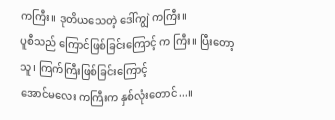ကကြီး။ ဒုတိယသေတဲ့ ဒေါ်ကျွဲ ကကြီး။
ပူစီသည် ကြောင်ဖြစ်ခြင်းကြောင့် က ကြီး။ ပြီးတော့ သူ၊ ကြက်ကြီးဖြစ်ခြင်းကြောင့်
အောင်မလေး ကကြီးက နှစ်လုံးတောင်...။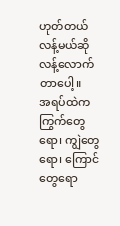ဟုတ်တယ် လန့်မယ်ဆို လန့်လောက်တာပေါ့။
အရပ်ထဲက ကြွက်တွေရော၊ ကျွဲတွေရော၊ ကြောင်တွေရော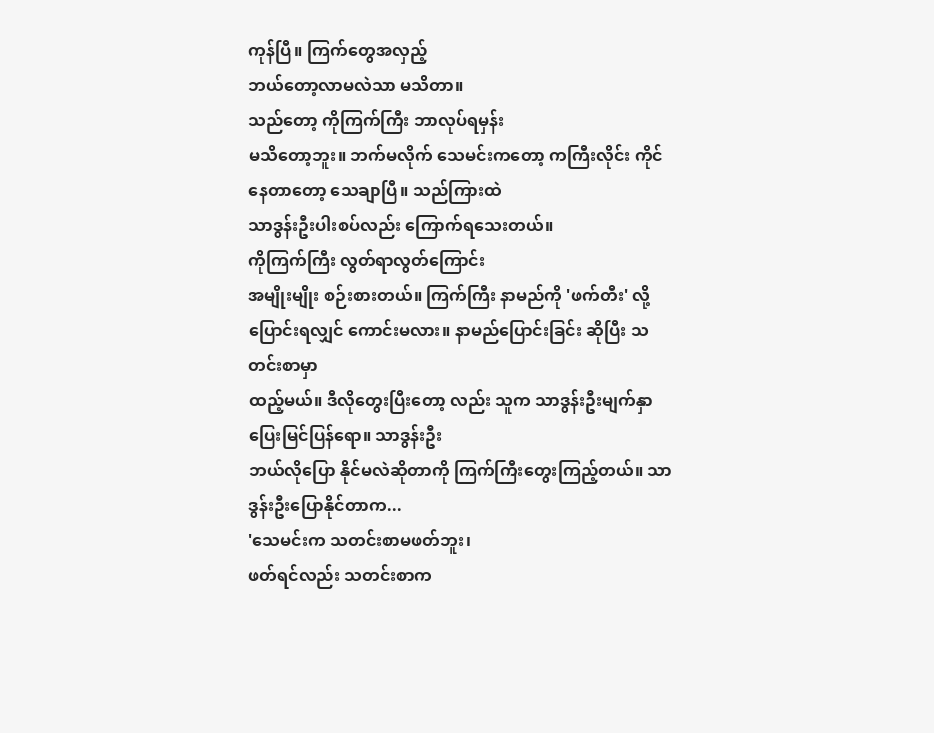ကုန်ပြီ။ ကြက်တွေအလှည့်
ဘယ်တော့လာမလဲသာ မသိတာ။
သည်တော့ ကိုကြက်ကြီး ဘာလုပ်ရမှန်း
မသိတော့ဘူး။ ဘက်မလိုက် သေမင်းကတော့ ကကြီးလိုင်း ကိုင်နေတာတော့ သေချာပြီ။ သည်ကြားထဲ
သာဒွန်းဦးပါးစပ်လည်း ကြောက်ရသေးတယ်။
ကိုကြက်ကြီး လွတ်ရာလွတ်ကြောင်း
အမျိုးမျိုး စဉ်းစားတယ်။ ကြက်ကြီး နာမည်ကို 'ဖက်တီး' လို့ ပြောင်းရလျှင် ကောင်းမလား။ နာမည်ပြောင်းခြင်း ဆိုပြီး သတင်းစာမှာ
ထည့်မယ်။ ဒီလိုတွေးပြီးတော့ လည်း သူက သာဒွန်းဦးမျက်နှာ ပြေးမြင်ပြန်ရော။ သာဒွန်းဦး
ဘယ်လိုပြော နိုင်မလဲဆိုတာကို ကြက်ကြီးတွေးကြည့်တယ်။ သာဒွန်းဦးပြောနိုင်တာက...
'သေမင်းက သတင်းစာမဖတ်ဘူး၊
ဖတ်ရင်လည်း သတင်းစာက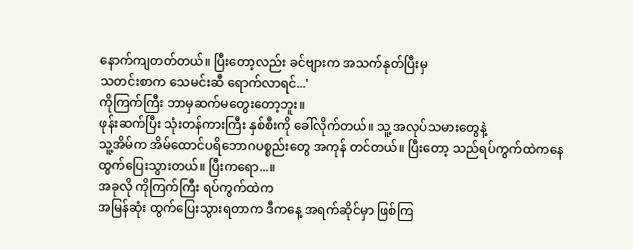နောက်ကျတတ်တယ်။ ပြီးတော့လည်း ခင်ဗျားက အသက်နုတ်ပြီးမှ
သတင်းစာက သေမင်းဆီ ရောက်လာရင်...'
ကိုကြက်ကြီး ဘာမှဆက်မတွေးတော့ဘူး။
ဖုန်းဆက်ပြီး သုံးတန်ကားကြီး နှစ်စီးကို ခေါ်လိုက်တယ်။ သူ့ အလုပ်သမားတွေနဲ့
သူ့အိမ်က အိမ်ထောင်ပရိဘောဂပစ္စည်းတွေ အကုန် တင်တယ်။ ပြီးတော့ သည်ရပ်ကွက်ထဲကနေ
ထွက်ပြေးသွားတယ်။ ပြီးကရော...။
အခုလို ကိုကြက်ကြီး ရပ်ကွက်ထဲက
အမြန်ဆုံး ထွက်ပြေးသွားရတာက ဒီကနေ့ အရက်ဆိုင်မှာ ဖြစ်ကြ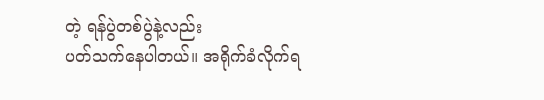တဲ့ ရန်ပွဲတစ်ပွဲနဲ့လည်း
ပတ်သက်နေပါတယ်။ အရိုက်ခံလိုက်ရ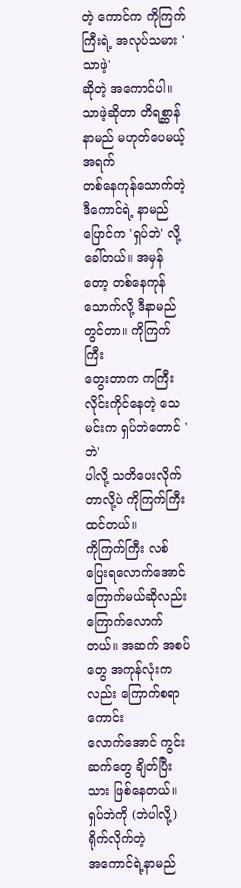တဲ့ ကောင်က ကိုကြက်ကြီးရဲ့ အလုပ်သမား 'သာဖဲ့'
ဆိုတဲ့ အကောင်ပါ။ သာဖဲ့ဆိုတာ တိရစ္ဆာန်နာမည် မဟုတ်ပေမယ့် အရက်
တစ်နေကုန်သောက်တဲ့ ဒီကောင်ရဲ့ နာမည်ပြောင်က 'ရှပ်ဘဲ' လို့ ခေါ်တယ်။ အမှန်တော့ တစ်နေကုန် သောက်လို့ ဒီနာမည် တွင်တာ။ ကိုကြက်ကြီး
တွေးတာက ကကြီးလိုင်းကိုင်နေတဲ့ သေမင်းက ရှပ်ဘဲတောင် 'ဘဲ'
ပါလို့ သတိပေးလိုက်တာလို့ပဲ ကိုကြက်ကြီး ထင်တယ်။
ကိုကြက်ကြီး လစ်ပြေးရလောက်အောင်
ကြောက်မယ်ဆိုလည်း ကြောက်လောက်တယ်။ အဆက် အစပ်တွေ အကုန်လုံးကလည်း ကြောက်စရာကောင်း
လောက်အောင် ကွင်းဆက်တွေ ချိတ်ပြီးသား ဖြစ်နေတယ်။
ရှပ်ဘဲကို (ဘဲပါလို့) ရိုက်လိုက်တဲ့
အကောင်ရဲ့နာမည်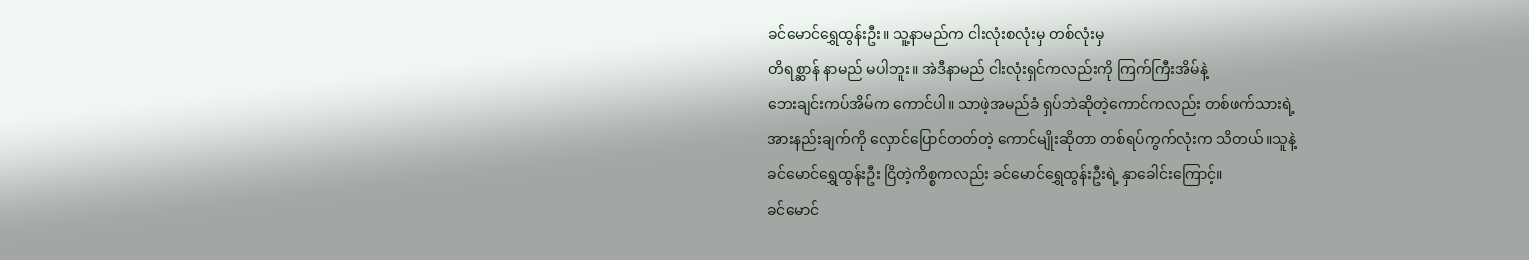ခင်မောင်ရွှေထွန်းဦး။ သူ့နာမည်က ငါးလုံးစလုံးမှ တစ်လုံးမှ
တိရစ္ဆာန် နာမည် မပါဘူး။ အဲဒီနာမည် ငါးလုံးရှင်ကလည်းကို ကြက်ကြီးအိမ်နဲ့
ဘေးချင်းကပ်အိမ်က ကောင်ပါ။ သာဖဲ့အမည်ခံ ရှပ်ဘဲဆိုတဲ့ကောင်ကလည်း တစ်ဖက်သားရဲ့
အားနည်းချက်ကို လှောင်ပြောင်တတ်တဲ့ ကောင်မျိုးဆိုတာ တစ်ရပ်ကွက်လုံးက သိတယ်။သူနဲ့
ခင်မောင်ရွှေထွန်းဦး ငြိတဲ့ကိစ္စကလည်း ခင်မောင်ရွှေထွန်းဦးရဲ့ နှာခေါင်းကြောင့်။
ခင်မောင်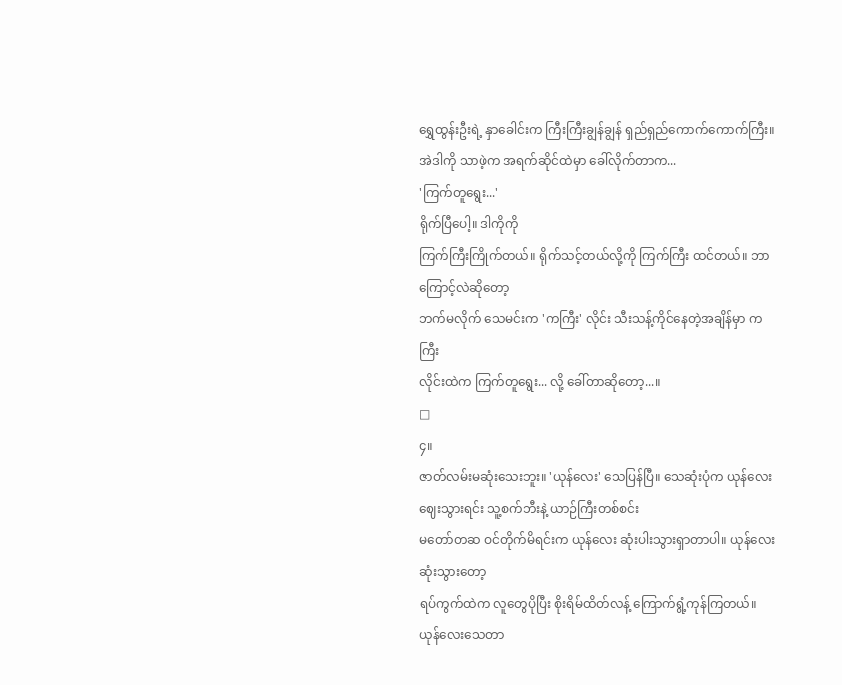ရွှေထွန်းဦးရဲ့ နှာခေါင်းက ကြီးကြီးချွန်ချွန် ရှည်ရှည်ကောက်ကောက်ကြီး။
အဲဒါကို သာဖဲ့က အရက်ဆိုင်ထဲမှာ ခေါ်လိုက်တာက...
'ကြက်တူရွေး...'
ရိုက်ပြီပေါ့။ ဒါကိုကို
ကြက်ကြီးကြိုက်တယ်။ ရိုက်သင့်တယ်လို့ကို ကြက်ကြီး ထင်တယ်။ ဘာကြောင့်လဲဆိုတော့
ဘက်မလိုက် သေမင်းက 'ကကြီး' လိုင်း သီးသန့်ကိုင်နေတဲ့အချိန်မှာ ကကြီး
လိုင်းထဲက ကြက်တူရွေး... လို့ ခေါ်တာဆိုတော့...။
□
၄။
ဇာတ်လမ်းမဆုံးသေးဘူး။ 'ယုန်လေး' သေပြန်ပြီ။ သေဆုံးပုံက ယုန်လေး ဈေးသွားရင်း သူ့စက်ဘီးနဲ့ ယာဉ်ကြီးတစ်စင်း
မတော်တဆ ဝင်တိုက်မိရင်းက ယုန်လေး ဆုံးပါးသွားရှာတာပါ။ ယုန်လေး ဆုံးသွားတော့
ရပ်ကွက်ထဲက လူတွေပိုပြီး စိုးရိမ်ထိတ်လန့် ကြောက်ရွံ့ကုန်ကြတယ်။ ယုန်လေးသေတာ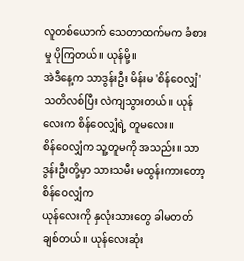လူတစ်ယောက် သေတာထက်မက ခံစားမှု ပိုကြတယ်။ ယုန်မို့။
အဲဒီနေ့က သာဒွန်းဦး မိန်းမ 'စိန်ဝေလျှံ'
သတိလစ်ပြီး လဲကျသွားတယ်။ ယုန်လေးက စိန်ဝေလျှံရဲ့ တူမလေး။
စိန်ဝေလျှံက သူ့တူမကို အသည်း။ သာဒွန်းဦးတို့မှာ သားသမီး မထွန်းကားတော့ စိန်ဝေလျှံက
ယုန်လေးကို နှလုံးသားတွေ ခါမတတ် ချစ်တယ်။ ယုန်လေးဆုံး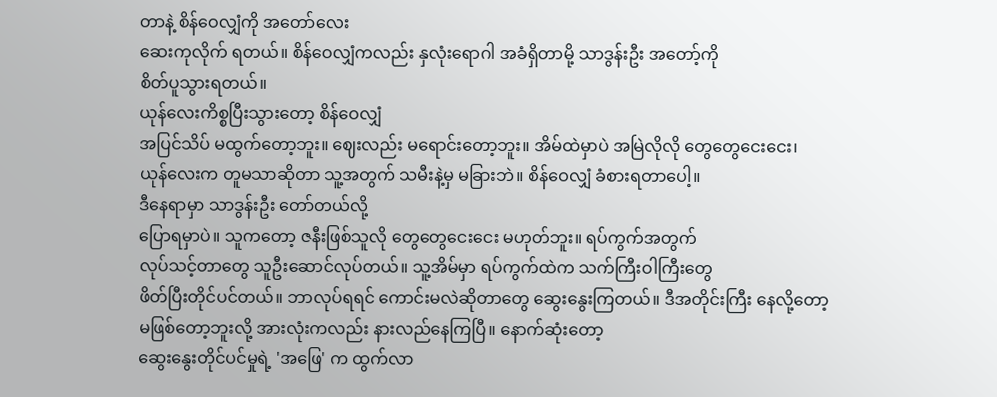တာနဲ့ စိန်ဝေလျှံကို အတော်လေး
ဆေးကုလိုက် ရတယ်။ စိန်ဝေလျှံကလည်း နှလုံးရောဂါ အခံရှိတာမို့ သာဒွန်းဦး အတော့်ကို
စိတ်ပူသွားရတယ်။
ယုန်လေးကိစ္စပြီးသွားတော့ စိန်ဝေလျှံ
အပြင်သိပ် မထွက်တော့ဘူး။ ဈေးလည်း မရောင်းတော့ဘူး။ အိမ်ထဲမှာပဲ အမြဲလိုလို တွေတွေငေးငေး၊
ယုန်လေးက တူမသာဆိုတာ သူ့အတွက် သမီးနဲ့မှ မခြားဘဲ။ စိန်ဝေလျှံ ခံစားရတာပေါ့။
ဒီနေရာမှာ သာဒွန်းဦး တော်တယ်လို့
ပြောရမှာပဲ။ သူကတော့ ဇနီးဖြစ်သူလို တွေတွေငေးငေး မဟုတ်ဘူး။ ရပ်ကွက်အတွက်
လုပ်သင့်တာတွေ သူဦးဆောင်လုပ်တယ်။ သူ့အိမ်မှာ ရပ်ကွက်ထဲက သက်ကြီးဝါကြီးတွေ
ဖိတ်ပြီးတိုင်ပင်တယ်။ ဘာလုပ်ရရင် ကောင်းမလဲဆိုတာတွေ ဆွေးနွေးကြတယ်။ ဒီအတိုင်းကြီး နေလို့တော့
မဖြစ်တော့ဘူးလို့ အားလုံးကလည်း နားလည်နေကြပြီ။ နောက်ဆုံးတော့
ဆွေးနွေးတိုင်ပင်မှုရဲ့ 'အဖြေ' က ထွက်လာ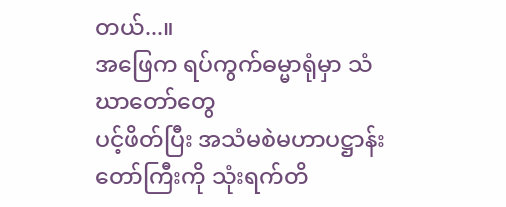တယ်...။
အဖြေက ရပ်ကွက်ဓမ္မာရုံမှာ သံဃာတော်တွေ
ပင့်ဖိတ်ပြီး အသံမစဲမဟာပဋ္ဌာန်းတော်ကြီးကို သုံးရက်တိ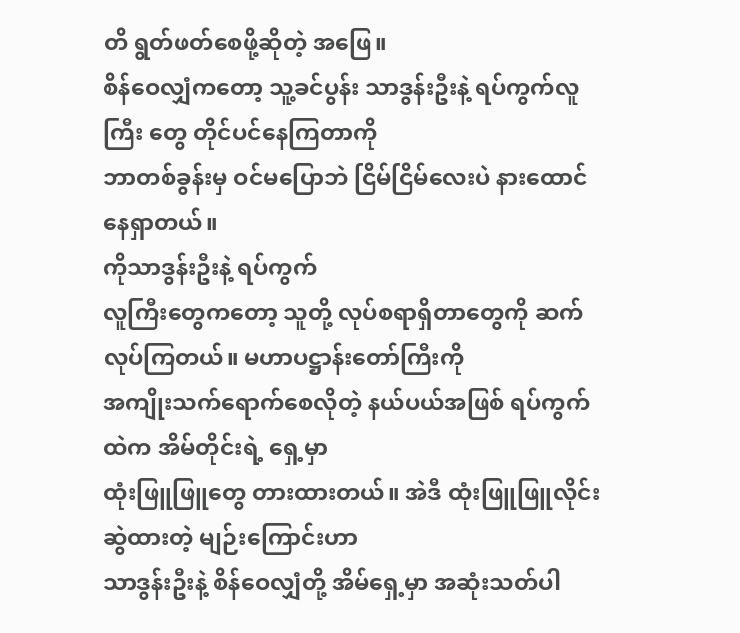တိ ရွတ်ဖတ်စေဖို့ဆိုတဲ့ အဖြေ။
စိန်ဝေလျှံကတော့ သူ့ခင်ပွန်း သာဒွန်းဦးနဲ့ ရပ်ကွက်လူကြီး တွေ တိုင်ပင်နေကြတာကို
ဘာတစ်ခွန်းမှ ဝင်မပြောဘဲ ငြိမ်ငြိမ်လေးပဲ နားထောင်နေရှာတယ်။
ကိုသာဒွန်းဦးနဲ့ ရပ်ကွက်
လူကြီးတွေကတော့ သူတို့ လုပ်စရာရှိတာတွေကို ဆက်လုပ်ကြတယ်။ မဟာပဋ္ဌာန်းတော်ကြီးကို
အကျိုးသက်ရောက်စေလိုတဲ့ နယ်ပယ်အဖြစ် ရပ်ကွက်ထဲက အိမ်တိုင်းရဲ့ ရှေ့မှာ
ထုံးဖြူဖြူတွေ တားထားတယ်။ အဲဒီ ထုံးဖြူဖြူလိုင်းဆွဲထားတဲ့ မျဉ်းကြောင်းဟာ
သာဒွန်းဦးနဲ့ စိန်ဝေလျှံတို့ အိမ်ရှေ့မှာ အဆုံးသတ်ပါ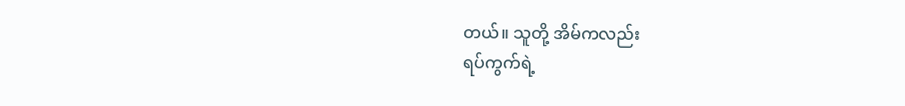တယ်။ သူတို့ အိမ်ကလည်း
ရပ်ကွက်ရဲ့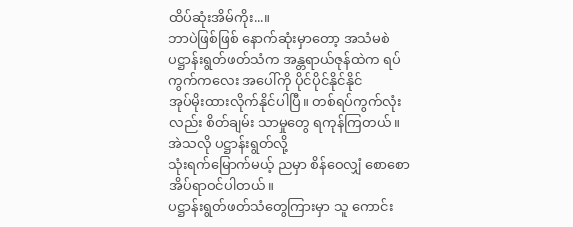ထိပ်ဆုံးအိမ်ကိုး...။
ဘာပဲဖြစ်ဖြစ် နောက်ဆုံးမှာတော့ အသံမစဲ
ပဋ္ဌာန်းရွတ်ဖတ်သံက အန္တရာယ်ဇုန်ထဲက ရပ်ကွက်ကလေး အပေါ်ကို ပိုင်ပိုင်နိုင်နိုင်
အုပ်မိုးထားလိုက်နိုင်ပါပြီ။ တစ်ရပ်ကွက်လုံးလည်း စိတ်ချမ်း သာမှုတွေ ရကုန်ကြတယ်။
အဲသလို ပဋ္ဌာန်းရွတ်လို့
သုံးရက်မြောက်မယ့် ညမှာ စိန်ဝေလျှံ စောစောအိပ်ရာဝင်ပါတယ်။
ပဋ္ဌာန်းရွတ်ဖတ်သံတွေကြားမှာ သူ ကောင်း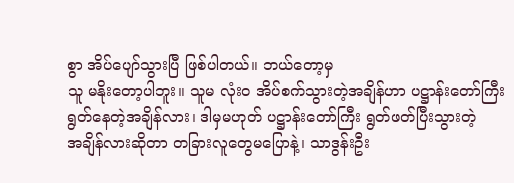စွာ အိပ်ပျော်သွားပြီ ဖြစ်ပါတယ်။ ဘယ်တော့မှ
သူ မနိုးတော့ပါဘူး။ သူမ လုံးဝ အိပ်စက်သွားတဲ့အချိန်ဟာ ပဋ္ဌာန်းတော်ကြီး
ရွတ်နေတဲ့အချိန်လား၊ ဒါမှမဟုတ် ပဋ္ဌာန်းတော်ကြီး ရွတ်ဖတ်ပြီးသွားတဲ့
အချိန်လားဆိုတာ တခြားလူတွေမပြောနဲ့၊ သာဒွန်းဦး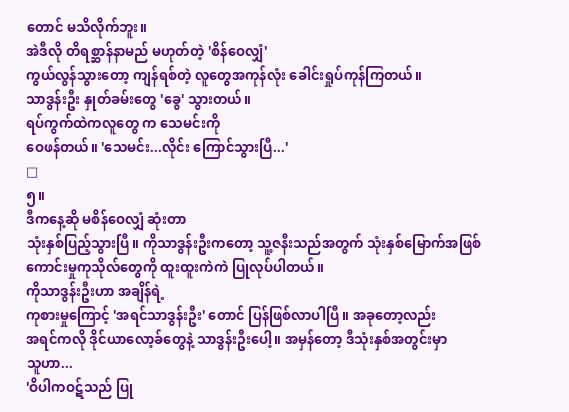တောင် မသိလိုက်ဘူး။
အဲဒီလို တိရစ္ဆာန်နာမည် မဟုတ်တဲ့ 'စိန်ဝေလျှံ'
ကွယ်လွန်သွားတော့ ကျန်ရစ်တဲ့ လူတွေအကုန်လုံး ခေါင်းရှုပ်ကုန်ကြတယ်။
သာဒွန်းဦး နှုတ်ခမ်းတွေ 'ခွေ' သွားတယ်။
ရပ်ကွက်ထဲကလူတွေ က သေမင်းကို
ဝေဖန်တယ်။ 'သေမင်း...လိုင်း ကြောင်သွားပြီ...'
□
၅။
ဒီကနေ့ဆို မစိန်ဝေလျှံ ဆုံးတာ
သုံးနှစ်ပြည့်သွားပြီ။ ကိုသာဒွန်းဦးကတော့ သူ့ဇနီးသည်အတွက် သုံးနှစ်မြောက်အဖြစ်
ကောင်းမှုကုသိုလ်တွေကို ထူးထူးကဲကဲ ပြုလုပ်ပါတယ်။
ကိုသာဒွန်းဦးဟာ အချိန်ရဲ့
ကုစားမှုကြောင့် 'အရင်သာဒွန်းဦး' တောင် ပြန်ဖြစ်လာပါပြီ။ အခုတော့လည်း
အရင်ကလို ဒိုင်ယာလော့ခ်တွေနဲ့ သာဒွန်းဦးပေါ့။ အမှန်တော့ ဒီသုံးနှစ်အတွင်းမှာ
သူဟာ...
'ဝိပါကဝဋ်သည် ပြု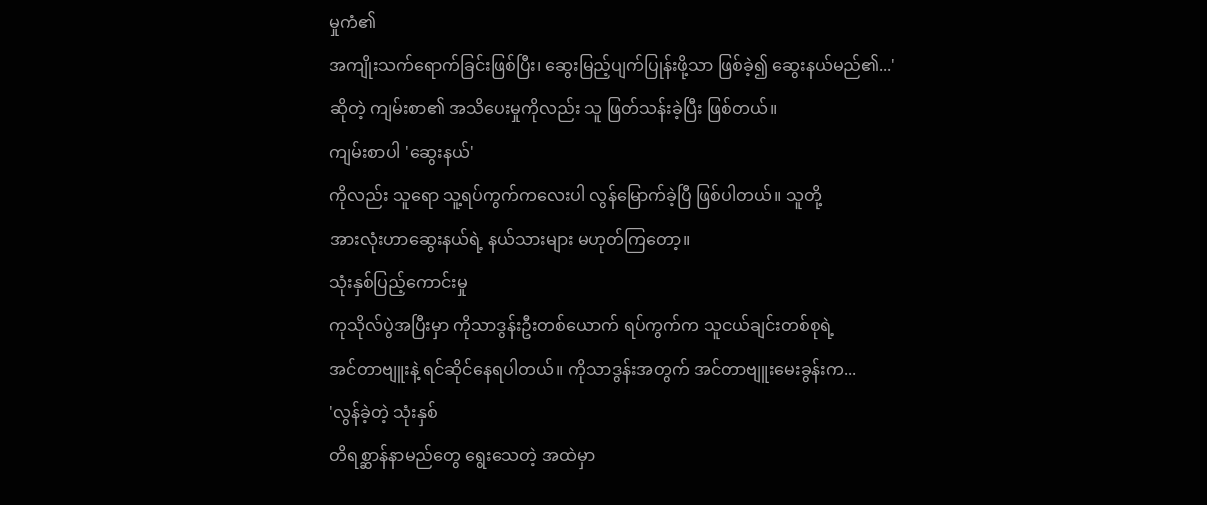မှုကံ၏
အကျိုးသက်ရောက်ခြင်းဖြစ်ပြီး၊ ဆွေးမြည့်ပျက်ပြုန်းဖို့သာ ဖြစ်ခဲ့၍ ဆွေးနယ်မည်၏...'
ဆိုတဲ့ ကျမ်းစာ၏ အသိပေးမှုကိုလည်း သူ ဖြတ်သန်းခဲ့ပြီး ဖြစ်တယ်။
ကျမ်းစာပါ 'ဆွေးနယ်'
ကိုလည်း သူရော သူ့ရပ်ကွက်ကလေးပါ လွန်မြောက်ခဲ့ပြီ ဖြစ်ပါတယ်။ သူတို့
အားလုံးဟာဆွေးနယ်ရဲ့ နယ်သားများ မဟုတ်ကြတော့။
သုံးနှစ်ပြည့်ကောင်းမှု
ကုသိုလ်ပွဲအပြီးမှာ ကိုသာဒွန်းဦးတစ်ယောက် ရပ်ကွက်က သူငယ်ချင်းတစ်စုရဲ့
အင်တာဗျူးနဲ့ ရင်ဆိုင်နေရပါတယ်။ ကိုသာဒွန်းအတွက် အင်တာဗျူးမေးခွန်းက...
'လွန်ခဲ့တဲ့ သုံးနှစ်
တိရစ္ဆာန်နာမည်တွေ ရွေးသေတဲ့ အထဲမှာ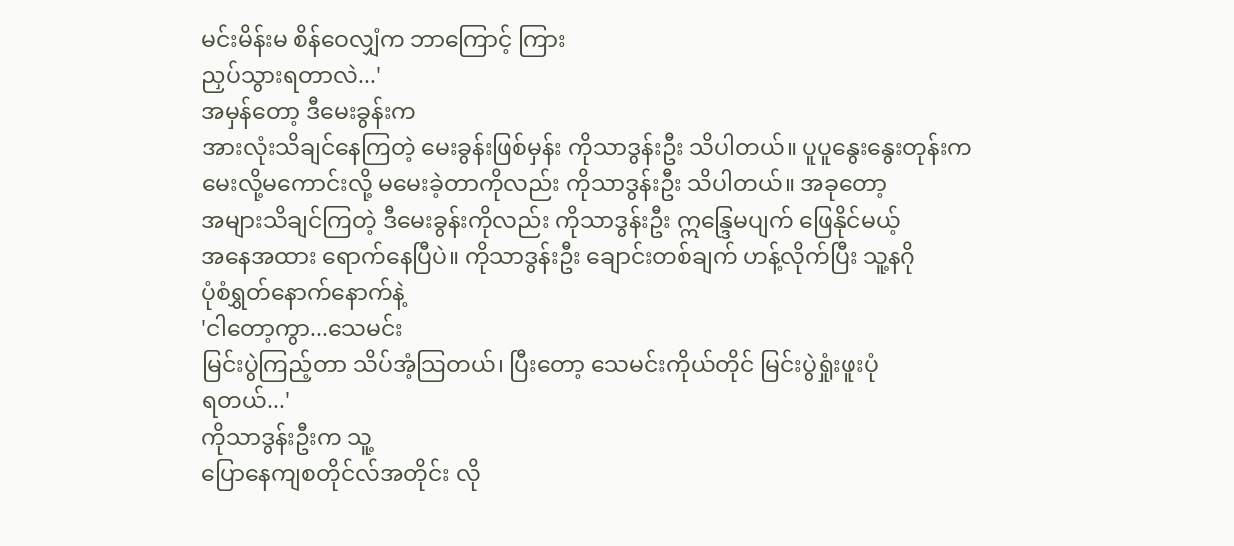မင်းမိန်းမ စိန်ဝေလျှံက ဘာကြောင့် ကြား
ညှပ်သွားရတာလဲ...'
အမှန်တော့ ဒီမေးခွန်းက
အားလုံးသိချင်နေကြတဲ့ မေးခွန်းဖြစ်မှန်း ကိုသာဒွန်းဦး သိပါတယ်။ ပူပူနွေးနွေးတုန်းက
မေးလို့မကောင်းလို့ မမေးခဲ့တာကိုလည်း ကိုသာဒွန်းဦး သိပါတယ်။ အခုတော့
အများသိချင်ကြတဲ့ ဒီမေးခွန်းကိုလည်း ကိုသာဒွန်းဦး ဣန္ဒြေမပျက် ဖြေနိုင်မယ့်
အနေအထား ရောက်နေပြီပဲ။ ကိုသာဒွန်းဦး ချောင်းတစ်ချက် ဟန့်လိုက်ပြီး သူ့နဂို
ပုံစံရွှတ်နောက်နောက်နဲ့
'ငါတော့ကွာ...သေမင်း
မြင်းပွဲကြည့်တာ သိပ်အံ့သြတယ်၊ ပြီးတော့ သေမင်းကိုယ်တိုင် မြင်းပွဲရှုံးဖူးပုံ
ရတယ်...'
ကိုသာဒွန်းဦးက သူ့
ပြောနေကျစတိုင်လ်အတိုင်း လို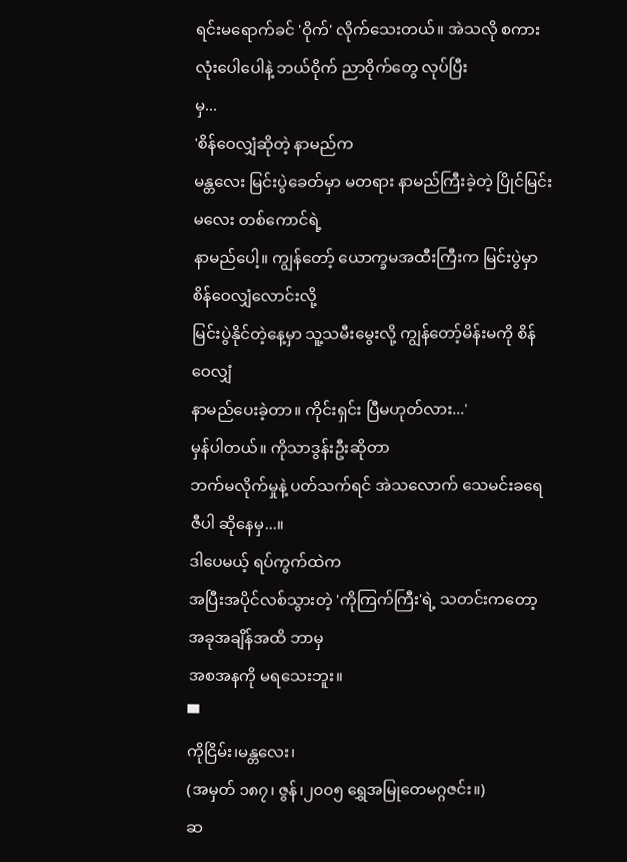ရင်းမရောက်ခင် 'ဝိုက်' လိုက်သေးတယ်။ အဲသလို စကားလုံးပေါပေါနဲ့ ဘယ်ဝိုက် ညာဝိုက်တွေ လုပ်ပြီး
မှ...
'စိန်ဝေလျှံဆိုတဲ့ နာမည်က
မန္တလေး မြင်းပွဲခေတ်မှာ မတရား နာမည်ကြီးခဲ့တဲ့ ပြိုင်မြင်းမလေး တစ်ကောင်ရဲ့
နာမည်ပေါ့။ ကျွန်တော့် ယောက္ခမအထီးကြီးက မြင်းပွဲမှာ စိန်ဝေလျှံလောင်းလို့
မြင်းပွဲနိုင်တဲ့နေ့မှာ သူ့သမီးမွေးလို့ ကျွန်တော့်မိန်းမကို စိန်ဝေလျှံ
နာမည်ပေးခဲ့တာ။ ကိုင်းရှင်း ပြီမဟုတ်လား...'
မှန်ပါတယ်။ ကိုသာဒွန်းဦးဆိုတာ
ဘက်မလိုက်မှုနဲ့ ပတ်သက်ရင် အဲသလောက် သေမင်းခရေဇီပါ ဆိုနေမှ...။
ဒါပေမယ့် ရပ်ကွက်ထဲက
အပြီးအပိုင်လစ်သွားတဲ့ 'ကိုကြက်ကြီး'ရဲ့ သတင်းကတော့ အခုအချိန်အထိ ဘာမှ
အစအနကို မရသေးဘူး။
▀
ကိုငြိမ်း၊မန္တလေး၊
(အမှတ် ၁၈၇၊ ဇွန်၊၂၀၀၅ ရွှေအမြုတေမဂ္ဂဇင်း။)
ဆ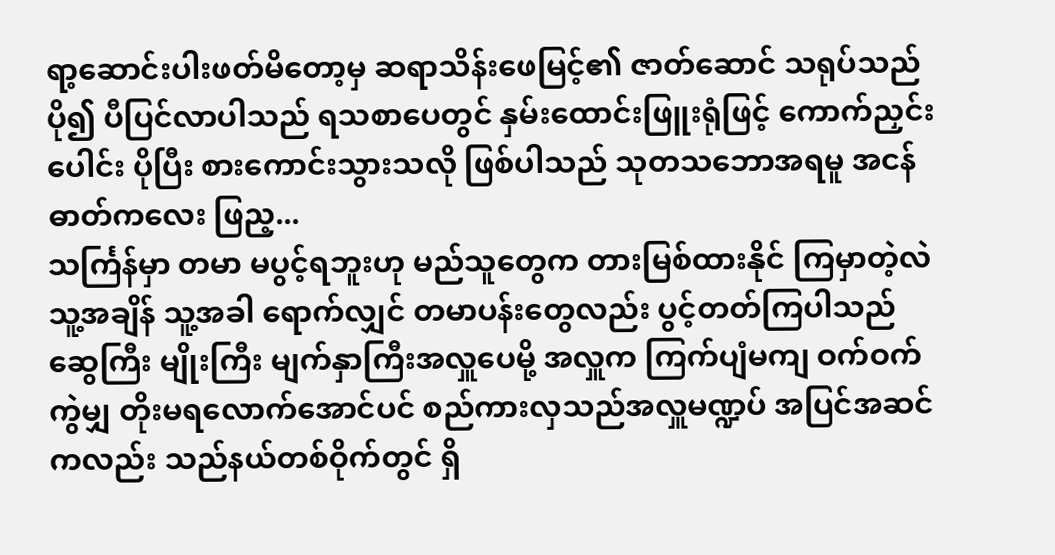ရာ့ဆောင်းပါးဖတ်မိတော့မှ ဆရာသိန်းဖေမြင့်၏ ဇာတ်ဆောင် သရုပ်သည် ပို၍ ပီပြင်လာပါသည် ရသစာပေတွင် နှမ်းထောင်းဖြူးရုံဖြင့် ကောက်ညှင်းပေါင်း ပိုပြီး စားကောင်းသွားသလို ဖြစ်ပါသည် သုတသဘောအရမူ အငန်ဓာတ်ကလေး ဖြည့...
သင်္ကြန်မှာ တမာ မပွင့်ရဘူးဟု မည်သူတွေက တားမြစ်ထားနိုင် ကြမှာတဲ့လဲ သူ့အချိန် သူ့အခါ ရောက်လျှင် တမာပန်းတွေလည်း ပွင့်တတ်ကြပါသည်
ဆွေကြီး မျိုးကြီး မျက်နှာကြီးအလှူပေမို့ အလှူက ကြက်ပျံမကျ ဝက်ဝက်ကွဲမျှ တိုးမရလောက်အောင်ပင် စည်ကားလှသည်အလှူမဏ္ဍပ် အပြင်အဆင်ကလည်း သည်နယ်တစ်ဝိုက်တွင် ရှိ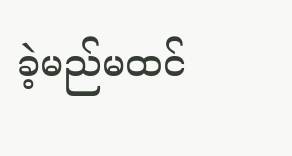ခဲ့မည်မထင်